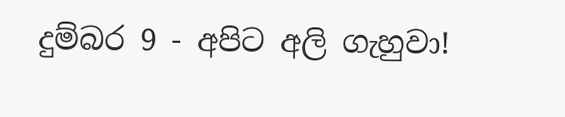දුම්බර 9 - අපිට අලි ගැහුවා!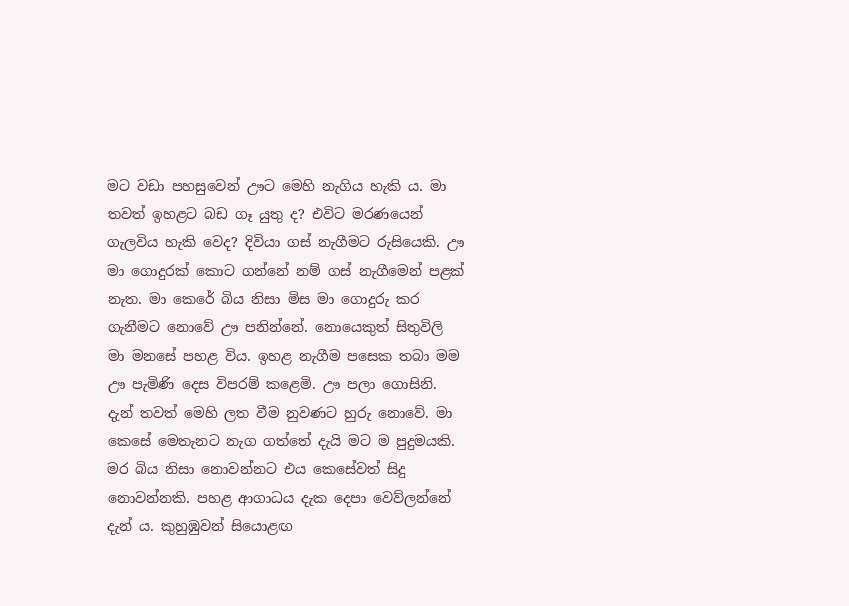මට වඩා පහසුවෙන් ඌට මෙහි නැගිය හැකි ය. මා තවත් ඉහළට බඩ ගෑ යුතු ද? එවිට මරණයෙන් ගැලවිය හැකි වෙද? දිවියා ගස් නැගීමට රුසියෙකි. ඌ මා ගොදුරක් කොට ගන්නේ නම් ගස් නැගීමෙන් පළක් නැත. මා කෙරේ බිය නිසා මිස මා ගොදුරු කර ගැනීමට නොවේ ඌ පනින්නේ. නොයෙකුත් සිතුවිලි මා මනසේ පහළ විය. ඉහළ නැගීම පසෙක තබා මම ඌ පැමිණි දෙස විපරම් කළෙමි. ඌ පලා ගොසිනි. දැන් තවත් මෙහි ලත වීම නුවණට හුරු නොවේ. මා කෙසේ මෙතැනට නැග ගත්තේ දැයි මට ම පුදුමයකි. මර බිය නිසා නොවන්නට එය කෙසේවත් සිදු නොවන්නකි. පහළ ආගාධය දැක දෙපා වෙව්ලන්නේ දැන් ය. කුහුඹුවන් සියොළඟ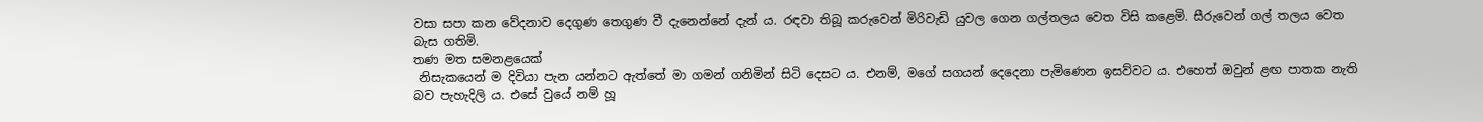වසා සපා කන වේදනාව දෙගුණ තෙගුණ වී දැනෙන්නේ දැන් ය. රඳවා තිබූ කරුවෙන් මිරිවැඩි යුවල ගෙන ගල්තලය වෙත විසි කළෙමි. සීරුවෙන් ගල් තලය වෙත බැස ගතිමි.
තණ මත සමනළයෙක්
 නිසැකයෙන් ම දිවියා පැන යන්නට ඇත්තේ මා ගමන් ගනිමින් සිටි දෙසට ය. එනම්, මගේ සගයන් දෙදෙනා පැමිණෙන ඉසව්වට ය. එහෙත් ඔවුන් ළඟ පාතක නැති බව පැහැදිලි ය. එසේ වුයේ නම් හූ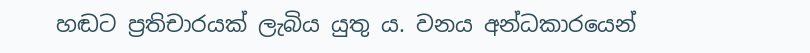හඬට ප්‍රතිචාරයක් ලැබිය යුතු ය. වනය අන්ධකාරයෙන්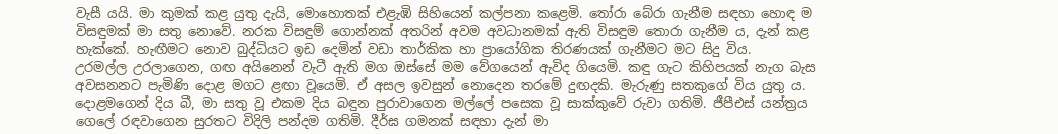වැසී යයි. මා කුමක් කළ යුතු දැයි, මොහොතක් එළැඹි සිහියෙන් කල්පනා කළෙමි. තෝරා බේරා ගැනීම සඳහා හොඳ ම විසඳුමක් මා සතු නොවේ. නරක විසඳුම් ගොන්නක් අතරින් අවම අවධානමක් ඇති විසඳුම තොරා ගැනීම ය, දැන් කළ හැක්කේ. හැඟීමට නොව බුද්ධියට ඉඩ දෙමින් වඩා තාර්කික හා ප්‍රායෝගික තිරණයක් ගැනීමට මට සිදු විය.
උරමල්ල උරලාගෙන, ගඟ අයිනෙන් වැටී ඇති මග ඔස්සේ මම වේගයෙන් ඇවිද ගියෙමි. කඳු ගැට කිහිපයක් නැග බැස අවසනනට පැමිණි දොළ මගට ළඟා වූයෙමි. ඒ අසල ඉවසුන් නොදෙන තරමේ දුඟදකි. මැරුණු සතකුගේ විය යුතු ය. දොළමගෙන් දිය බී, මා සතු වූ එකම දිය බඳුන පුරාවාගෙන මල්ලේ පසෙක වූ සාක්කුවේ රුවා ගතිමි. ජීපීඑස් යන්ත්‍රය ගෙලේ රඳවාගෙන සුරතට විදිලි පන්දම ගතිමි. දීර්ඝ ගමනක් සඳහා දැන් මා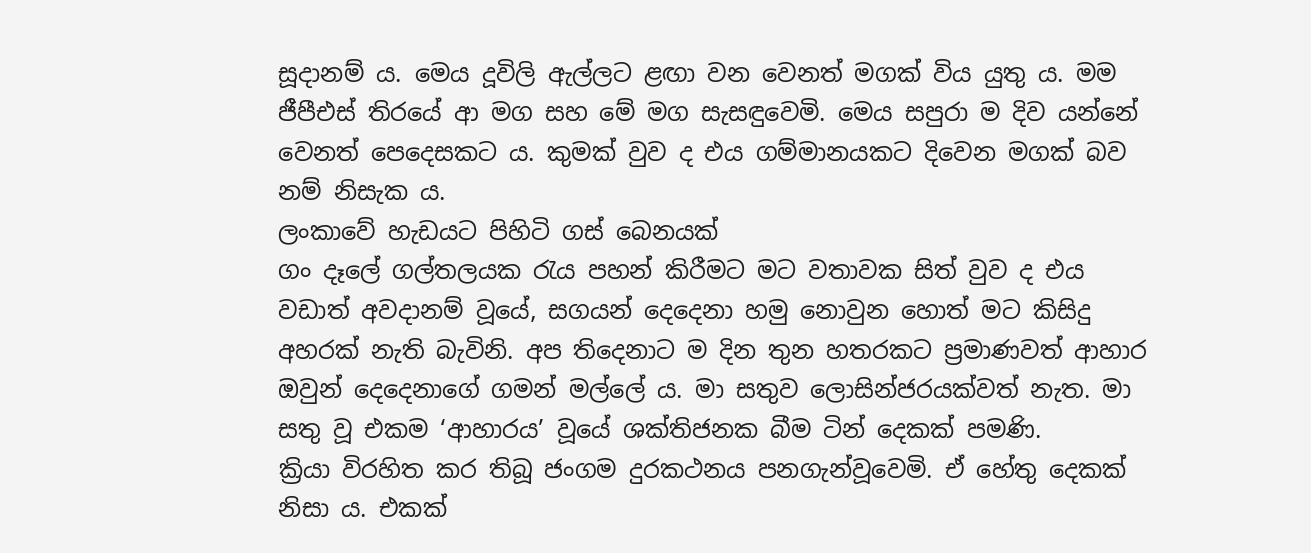සූදානම් ය. මෙය දූවිලි ඇල්ලට ළඟා වන වෙනත් මගක් විය යුතු ය. මම ජීපීඑස් තිරයේ ආ මග සහ මේ මග සැසඳුවෙමි. මෙය සපුරා ම දිව යන්නේ වෙනත් පෙදෙසකට ය. කුමක් වුව ද එය ගම්මානයකට දිවෙන මගක් බව නම් නිසැක ය.
ලංකාවේ හැඩයට පිහිටි ගස් බෙනයක්
ගං දෑලේ ගල්තලයක රැය පහන් කිරීමට මට වතාවක සිත් වුව ද එය වඩාත් අවදානම් වූයේ, සගයන් දෙදෙනා හමු නොවුන හොත් මට කිසිදු අහරක් නැති බැවිනි. අප තිදෙනාට ම දින තුන හතරකට ප්‍රමාණවත් ආහාර ඔවුන් දෙදෙනාගේ ගමන් මල්ලේ ය. මා සතුව ලොසින්ජරයක්වත් නැත. මා සතු වූ එකම ‘ආහාරය’ වූයේ ශක්තිජනක බීම ටින් දෙකක් පමණි.
ක්‍රියා විරහිත කර තිබූ ජංගම දුරකථනය පනගැන්වූවෙමි. ඒ හේතු දෙකක් නිසා ය. එකක්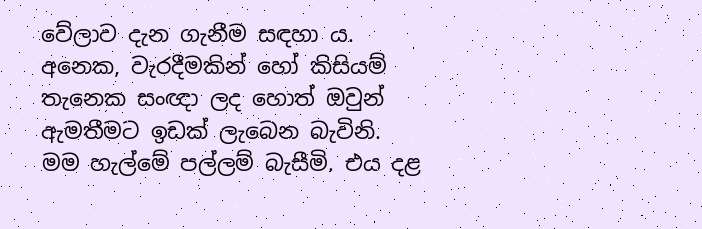වේලාව දැන ගැනීම සඳහා ය. අනෙක, වැරදීමකින් හෝ කිසියම් තැනෙක සංඥා ලද හොත් ඔවුන් ඇමතීමට ඉඩක් ලැබෙන බැවිනි.
මම හැල්මේ පල්ලම් බැසීමි. එය දළ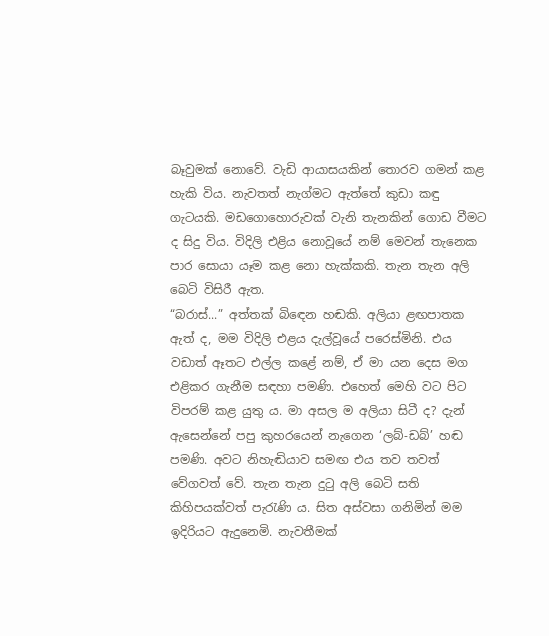බෑවුමක් නොවේ. වැඩි ආයාසයකින් තොරව ගමන් කළ හැකි විය. නැවතත් නැග්මට ඇත්තේ කුඩා කඳු ගැටයකි. මඩගොහොරුවක් වැනි තැනකින් ගොඩ වීමට ද සිදු විය. විදිලි එළිය නොවූයේ නම් මෙවන් තැනෙක පාර සොයා යෑම කළ නො හැක්කකි. තැන තැන අලි බෙටි විසිරී ඇත.
“බරාස්...” අත්තක් බි‍ඳෙන හඬකි. අලියා ළඟපාතක ඇත් ද, මම විදිලි එළය දැල්වූයේ පරෙස්මිනි. එය වඩාත් ඈතට එල්ල කළේ නම්, ඒ මා යන දෙස මග එළිකර ගැනීම සඳහා පමණි. එහෙත් මෙහි වට පිට විපරම් කළ යුතු ය. මා අසල ම අලියා සිටී ද? දැන් ඇසෙන්නේ පපු කුහරයෙන් නැගෙන ‘ලබ්-ඩබ්’ හඬ පමණි. අවට නිහැඬියාව සමඟ එය තව තවත් වේගවත් වේ. තැන තැන දුටු අලි බෙටි සති කිහිපයක්වත් පැරැණි ය. සිත අස්වසා ගනිමින් මම ඉදිරියට ඇදුනෙමි. නැවතීමක්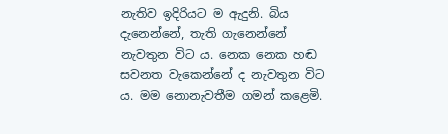නැතිව ඉදිරියට ම ඇදුනි. බිය දැනෙන්නේ, තැති ගැනෙන්නේ නැවතුන විට ය. නෙක නෙක හඬ සවනත වැකෙන්නේ ද නැවතුන විට ය. මම නොනැවතීම ගමන් කළෙමි.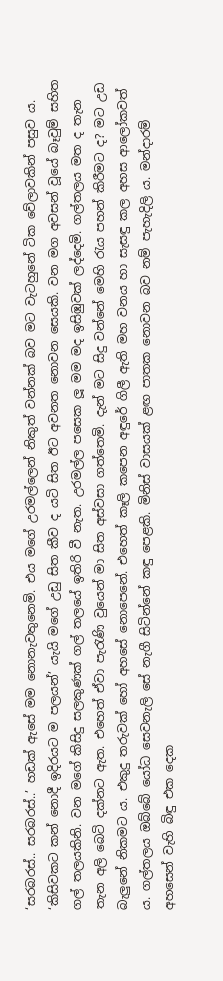‘සරබරස්.. සරබරස්..’ හඩක් ඇසේ මම නොනැවතුනෙමි. එය මගේ උරමල්ලෙන් නිකුත් වන්නක් බව මට වැටහුනේ ටික වේලාවකින් පසුව ය. ‘කිසිවකට කන් නොදී ඉදිරයට ම පලයන්’ යැයි මගේ උඩු සිත කීව ද යටි සිත ඊට අවනත නොවන සෙයකි. වන මග අවසන් වූයේ බෑවුම් සහිත ගල් තලයකිනි. වන මගේ කිසිදු සලකුණක් ගල් තලයේ ඉතිරි වී නැත. උරමල්ල පසෙක ලූ මම මද ඉසිඹුවක් ලද්දෙමි. ගල්තලය මත ද තැන තැන අලි බෙටි දක්නට ඇත. එහෙත් ඒවා පැරැණි වුයෙන් මා සිත අස්වසා ගත්තෙමි. දැන් මට සිදු වන්නේ මෙහි රැය පහන් කිරීමට ද? මට උඩ බැලුනේ නිකමට ය. එකුදු තරුවක් හෝ අහසේ නොපෙනේ. එහෙත් කෑලි කපෙන අඳුරේ ගිලී ඇති මහ වනය හා සැසඳු කල අහස ආලෝකවත් ය. ගල්තලය ඔබ්බේ යෝධ සෙවනැලි සේ නැගී සිටින්නේ කඳු පෙළකි. මිනිස් වාසයක් ළඟ පාතක නොවන බව නම් පැහැදිලි ය. මන්දාරම් අහසෙන් වැහි බිඳු එක දෙක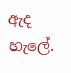ඇද හැලේ.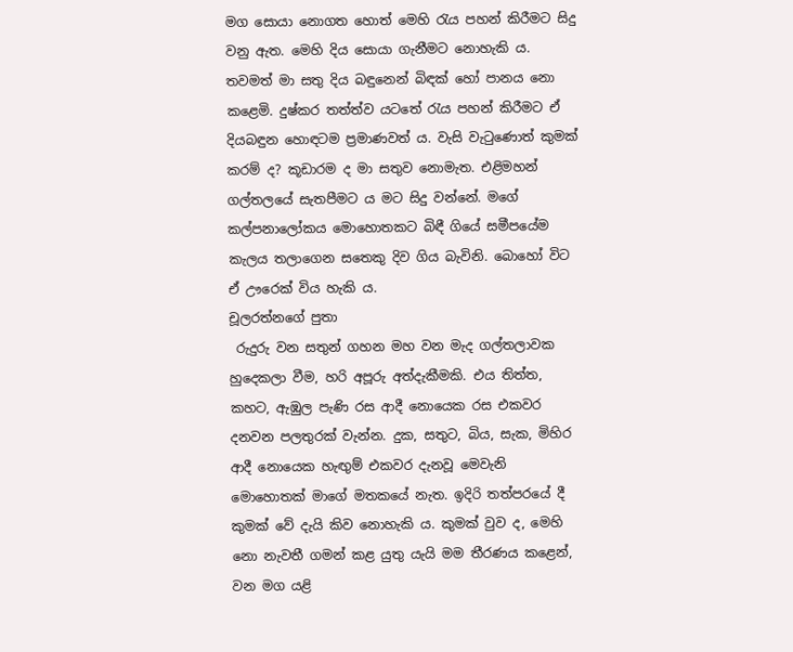මග සොයා නොගත හොත් මෙහි රැය පහන් කිරීමට සිදු වනු ඇත. මෙහි දිය සොයා ගැනීමට නොහැකි ය. තවමත් මා සතු දිය බඳුනෙන් බිඳක් හෝ පානය නො කළෙමි. දුෂ්කර තත්ත්ව යටතේ රැය පහන් කිරීමට ඒ දියබඳුන හොඳටම ප්‍රමාණවත් ය. වැසි වැටුණොත් කුමක් කරම් ද? කූඩාරම ද මා සතුව නොමැත. එළිමහන් ගල්තලයේ සැතපීමට ය මට සිදු වන්නේ. මගේ කල්පනාලෝකය මොහොතකට බිඳී ගියේ සමීපයේම කැලය තලාගෙන සතෙකු දිව ගිය බැවිනි. බොහෝ විට ඒ ඌරෙක් විය හැකි ය.
චූලරත්නගේ පුතා
 රුදුරු වන සතුන් ගහන මහ වන මැද ගල්තලාවක හුදෙකලා වීම, හරි අපූරු අත්දැකීමකි. එය තිත්ත, කහට, ඇඹුල පැණි රස ආදී නොයෙක රස එකවර දනවන පලතුරක් වැන්න. දුක, සතුට, බිය, සැක, මිහිර ආදී නොයෙක හැඟුම් එකවර දැනවූ මෙවැනි මොහොතක් මාගේ මතකයේ නැත. ඉදිරි තත්පරයේ දී කුමක් වේ දැයි කිව නොහැකි ය. කුමක් වුව ද, මෙහි නො නැවතී ගමන් කළ යුතු යැයි මම තීරණය කළෙන්, වන මග යළි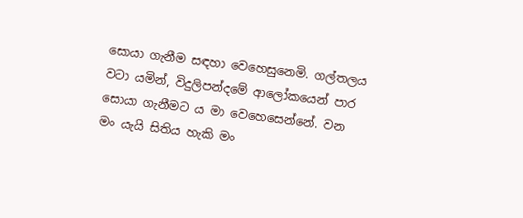සොයා ගැනීම සඳහා වෙහෙසුනෙමි. ගල්තලය වටා යමින්, විදුලිපන්දමේ ආලෝකයෙන් පාර සොයා ගැනීමට ය මා වෙහෙසෙන්නේ. වන මං යැයි සිතිය හැකි මං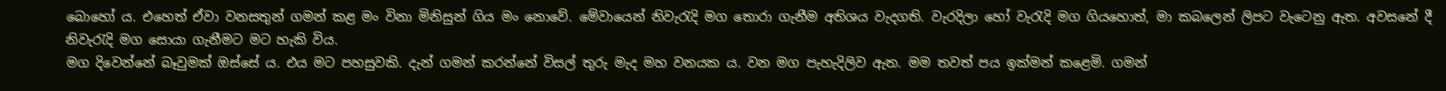බොහෝ ය. එහෙත් ඒවා වනසතුන් ගමන් කළ මං විනා මිනිසුන් ගිය මං නොවේ. මේවායෙන් නිවැරැදි මග තොරා ගැනීම අතිශය වැදගති. වැරදිලා හෝ වැරැදි මග ගියහොත්, මා කබලෙන් ලිපට වැටෙනු ඇත. අවසනේ දී නිවැරැදි මග සොයා ගැනීමට මට හැකි විය.
මග දිවෙන්නේ බෑවුමක් ඔස්සේ ය. එය මට පහසුවකි. දැන් ගමන් කරන්නේ විසල් තුරු මැද මහ වනයක ය. වන මග පැහැදිලිව ඇත. මම තවත් පය ඉක්මන් කළෙමි. ගමන්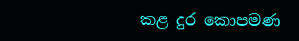කළ දුර කොපමණ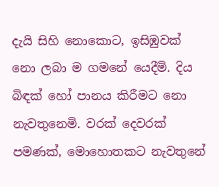දැයි සිහි නොකොට, ඉසිඹුවක් නො ලබා ම ගමනේ යෙදීමි. දිය බිඳක් හෝ පානය කිරීමට නො නැවතුනෙමි. වරක් දෙවරක් පමණක්, මොහොතකට නැවතුනේ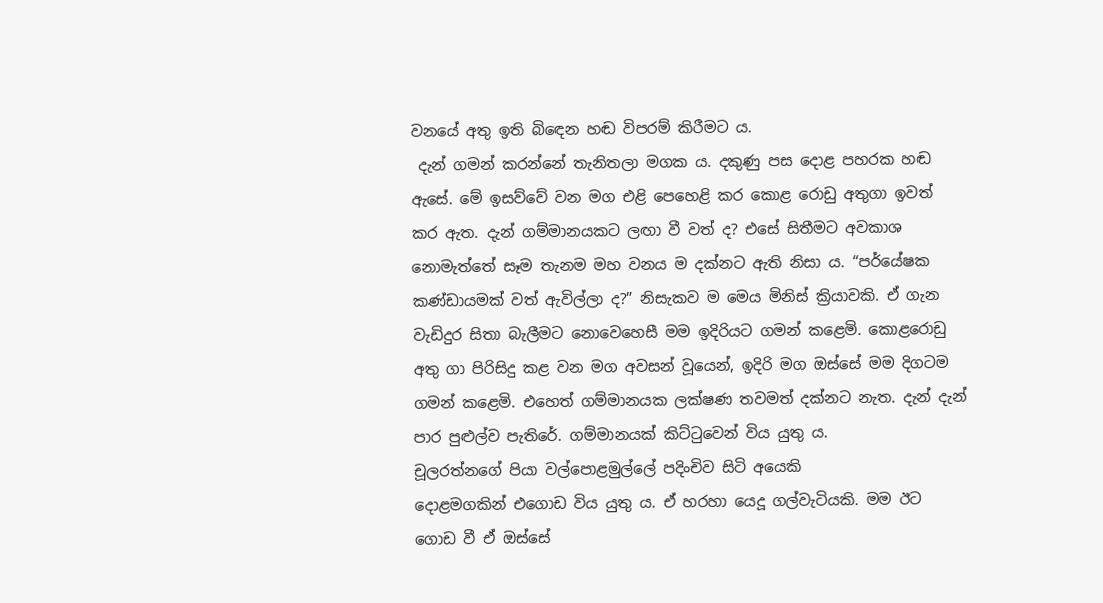වනයේ අතු ඉති බි‍‍‍‍ඳෙන හඬ විපරම් කිරීමට ය.
 දැන් ගමන් කරන්නේ තැනිතලා මගක ය. දකුණු පස දොළ පහරක හඬ ඇසේ. මේ ඉසව්වේ වන මග එළි පෙහෙළි කර කොළ රොඩු අතුගා ඉවත් කර ඇත. දැන් ගම්මානයකට ලඟා වී වත් ද? එසේ සිතීමට අවකාශ නොමැත්තේ සෑම තැනම මහ වනය ම දක්නට ඇති නිසා ය. “පර්යේෂක කණ්ඩායමක් වත් ඇවිල්ලා ද?” නිසැකව ම මෙය මිනිස් ක්‍රියාවකි. ඒ ගැන වැඩිදුර සිතා බැලීමට නොවෙහෙසී මම ඉදිරියට ගමන් කළෙමි. කොළරොඩු අතු ගා පිරිසිදු කළ වන මග අවසන් වූයෙන්, ඉදිරි මග ඔස්සේ මම දිගටම ගමන් කළෙමි. එහෙත් ගම්මානයක ලක්ෂණ තවමත් දක්නට නැත. දැන් දැන් පාර පුළුල්ව පැතිරේ. ගම්මානයක් කිට්ටුවෙන් විය යුතු ය.
චූලරත්නගේ පියා වල්පොළමුල්ලේ පදිංචිව සිටි අයෙකි
දොළමගකින් එගොඩ විය යුතු ය. ඒ හරහා යෙදූ ගල්වැටියකි. මම ඊට ගොඩ වී ඒ ඔස්සේ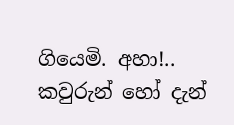ගියෙමි. අහා!.. කවුරුන් හෝ දැන්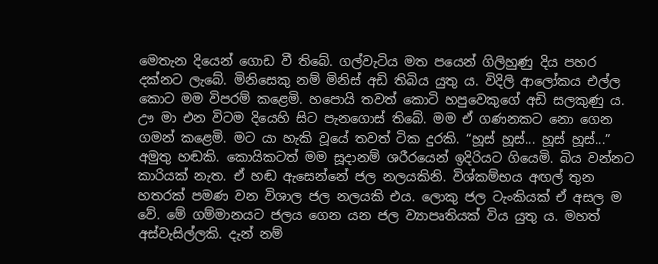මෙතැන දියෙන් ගොඩ වී තිබේ. ගල්වැටිය මත පයෙන් ගිලිහුණු දිය පහර දක්නට ලැබේ. මිනිසෙකු නම් මිනිස් අඩි තිබිය යුතු ය. විදිලි ආලෝකය එල්ල කොට මම විපරම් කළෙමි. හපොයි තවත් කොටි හපුවෙකුගේ අඩි සලකුණු ය. ඌ මා එන විටම දියෙහි සිට පැනගොස් තිබේ. මම ඒ ගණනකට නො ගෙන ගමන් කළෙමි. මට යා හැකි වූයේ තවත් ටික දුරකි. “හූස් හූස්... හූස් හූස්...” අමුතු හඬකි. කොයිකටත් මම සූදානම් ශරීරයෙන් ඉදිරියට ගියෙමි. බිය වන්නට කාරියක් නැත. ඒ හඬ ඇසෙන්නේ ජල නලයකිනි. විශ්කම්භය අඟල් තුන හතරක් පමණ වන විශාල ජල නලයකි එය. ලොකු ජල ටැංකියක් ඒ අසල ම වේ. මේ ගම්මානයට ජලය ගෙන යන ජල ව්‍යාපෘතියක් විය යුතු ය. මහත් අස්වැසිල්ලකි. දැන් නම්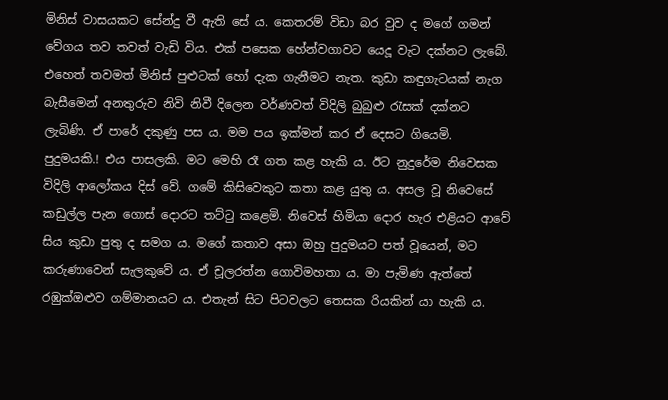මිනිස් වාසයකට සේන්දු වී ඇති සේ ය. කෙතරම් විඩා බර වුව ද මගේ ගමන් වේගය තව තවත් වැඩි විය. එක් පසෙක හේන්වගාවට යෙදූ වැට දක්නට ලැබේ. එහෙත් තවමත් මිනිස් පුළුටක් හෝ දැක ගැනීමට නැත. කුඩා කඳුගැටයක් නැග බැසීමෙන් අනතුරුව නිවි නිවී දිලෙන වර්ණවත් විදිලි බුබුළු රැසක් දක්නට ලැබිණි. ඒ පාරේ දකුණු පස ය. මම පය ඉක්මන් කර ඒ දෙසට ගියෙමි. පුදුමයකි.! එය පාසලකි. මට මෙහි රෑ ගත කළ හැකි ය. ඊට නුදුරේම නිවෙසක විදිලි ආලෝකය දිස් වේ. ගමේ කිසිවෙකුට කතා කළ යුතු ය. අසල වූ නිවෙසේ කඩුල්ල පැන ගොස් දොරට තට්ටු කළෙමි. නිවෙස් හිමියා දොර හැර එළියට ආවේ සිය කුඩා පුතු ද සමග ය. මගේ කතාව අසා ඔහු පුදුමයට පත් වූයෙන්, මට කරුණාවෙන් සැලකුවේ ය. ඒ චූලරත්න ගොවිමහතා ය. මා පැමිණ ඇත්තේ රඹුක්ඔළුව ගම්මානයට ය. එතැන් සිට පිටවලට තෙසක රියකින් යා හැකි ය.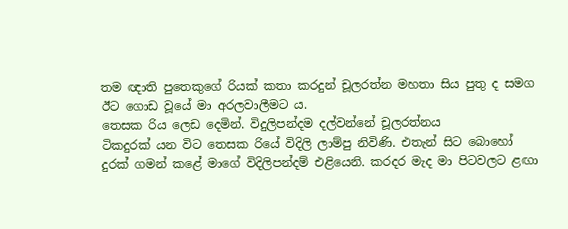තම ඥාති පුතෙකුගේ රියක් කතා කරදුන් චූලරත්න මහතා සිය පුතු ද සමග ඊට ගොඩ වූයේ මා අරලවාලීමට ය.
තෙසක රිය ලෙඩ දෙමින්. විදුලිපන්දම දල්වන්නේ චූලරත්නය
ටිකදුරක් යන විට තෙසක රියේ විදිලි ලාම්පු නිවිණි. එතැන් සිට බොහෝ දුරක් ගමන් කළේ මාගේ විදිලිපන්දම් එළියෙනි. කරදර මැද මා පිටවලට ළඟා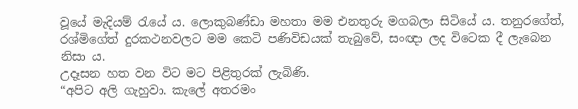වූයේ මැදියම් රැයේ ය. ලොකුබණ්ඩා මහතා මම එනතුරු මගබලා සිටියේ ය. තනුරගේත්, රශ්මිගේත් දුරකථනවලට මම කෙටි පණිවිඩයක් තැබුවේ, සංඥා ලද විටෙක දී ලැබෙන නිසා ය.
උදෑසන හත වන විට මට පිළිතුරක් ලැබිණි.
“අපිට අලි ගැහුවා. කැලේ අතරමං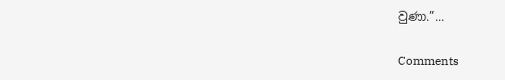වුණා.”...

Comments